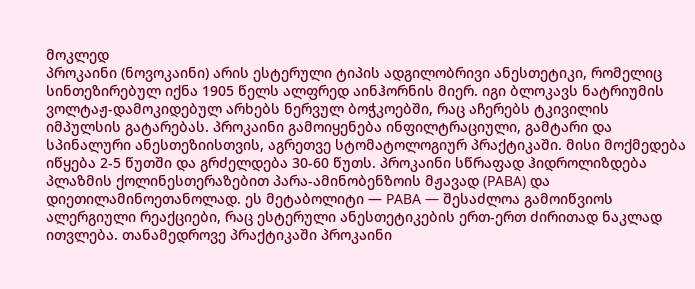მოკლედ
პროკაინი (ნოვოკაინი) არის ესტერული ტიპის ადგილობრივი ანესთეტიკი, რომელიც სინთეზირებულ იქნა 1905 წელს ალფრედ აინჰორნის მიერ. იგი ბლოკავს ნატრიუმის ვოლტაჟ-დამოკიდებულ არხებს ნერვულ ბოჭკოებში, რაც აჩერებს ტკივილის იმპულსის გატარებას. პროკაინი გამოიყენება ინფილტრაციული, გამტარი და სპინალური ანესთეზიისთვის, აგრეთვე სტომატოლოგიურ პრაქტიკაში. მისი მოქმედება იწყება 2-5 წუთში და გრძელდება 30-60 წუთს. პროკაინი სწრაფად ჰიდროლიზდება პლაზმის ქოლინესთერაზებით პარა-ამინობენზოის მჟავად (PABA) და დიეთილამინოეთანოლად. ეს მეტაბოლიტი — PABA — შესაძლოა გამოიწვიოს ალერგიული რეაქციები, რაც ესტერული ანესთეტიკების ერთ-ერთ ძირითად ნაკლად ითვლება. თანამედროვე პრაქტიკაში პროკაინი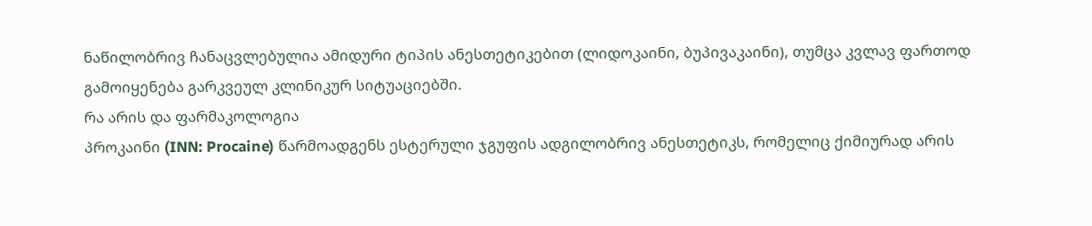ნაწილობრივ ჩანაცვლებულია ამიდური ტიპის ანესთეტიკებით (ლიდოკაინი, ბუპივაკაინი), თუმცა კვლავ ფართოდ გამოიყენება გარკვეულ კლინიკურ სიტუაციებში.
რა არის და ფარმაკოლოგია
პროკაინი (INN: Procaine) წარმოადგენს ესტერული ჯგუფის ადგილობრივ ანესთეტიკს, რომელიც ქიმიურად არის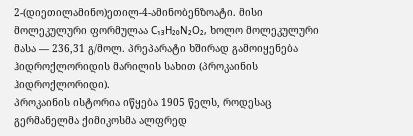2-(დიეთილამინო)ეთილ-4-ამინობენზოატი. მისი მოლეკულური ფორმულაა C₁₃H₂₀N₂O₂, ხოლო მოლეკულური მასა — 236,31 გ/მოლ. პრეპარატი ხშირად გამოიყენება ჰიდროქლორიდის მარილის სახით (პროკაინის ჰიდროქლორიდი).
პროკაინის ისტორია იწყება 1905 წელს, როდესაც გერმანელმა ქიმიკოსმა ალფრედ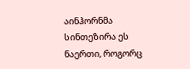აინჰორნმა სინთეზირა ეს ნაერთი, როგორც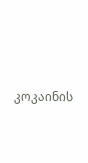კოკაინის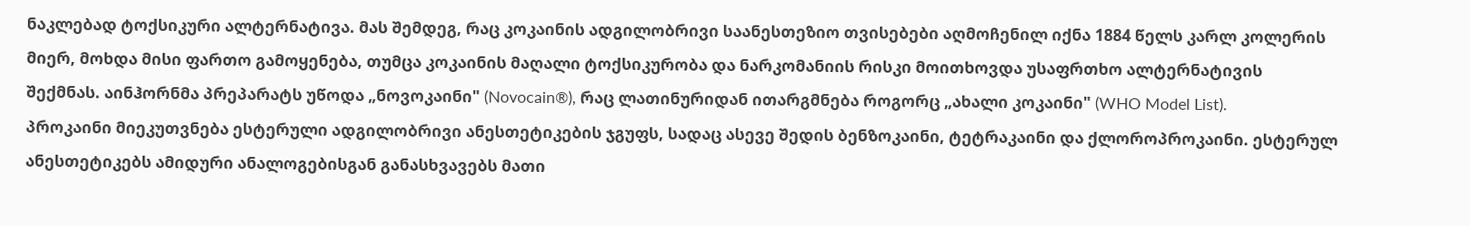ნაკლებად ტოქსიკური ალტერნატივა. მას შემდეგ, რაც კოკაინის ადგილობრივი საანესთეზიო თვისებები აღმოჩენილ იქნა 1884 წელს კარლ კოლერის მიერ, მოხდა მისი ფართო გამოყენება, თუმცა კოკაინის მაღალი ტოქსიკურობა და ნარკომანიის რისკი მოითხოვდა უსაფრთხო ალტერნატივის შექმნას. აინჰორნმა პრეპარატს უწოდა „ნოვოკაინი" (Novocain®), რაც ლათინურიდან ითარგმნება როგორც „ახალი კოკაინი" (WHO Model List).
პროკაინი მიეკუთვნება ესტერული ადგილობრივი ანესთეტიკების ჯგუფს, სადაც ასევე შედის ბენზოკაინი, ტეტრაკაინი და ქლოროპროკაინი. ესტერულ ანესთეტიკებს ამიდური ანალოგებისგან განასხვავებს მათი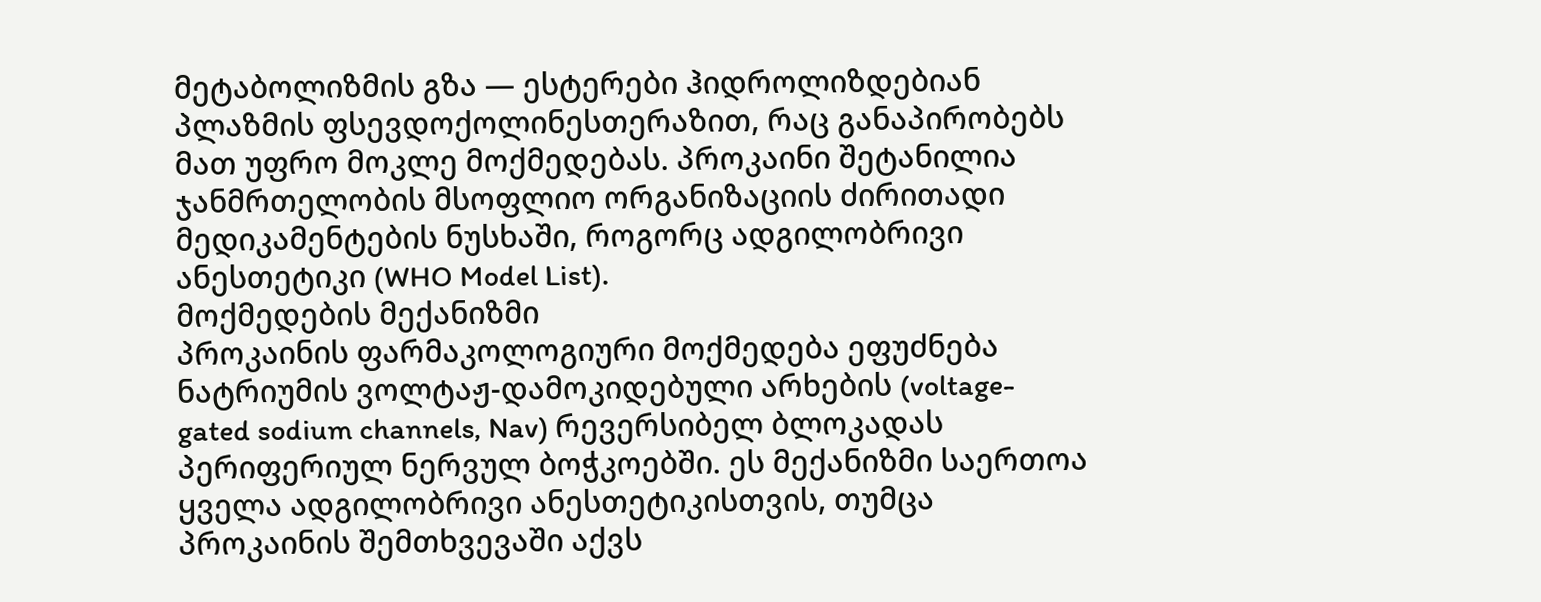მეტაბოლიზმის გზა — ესტერები ჰიდროლიზდებიან პლაზმის ფსევდოქოლინესთერაზით, რაც განაპირობებს მათ უფრო მოკლე მოქმედებას. პროკაინი შეტანილია ჯანმრთელობის მსოფლიო ორგანიზაციის ძირითადი მედიკამენტების ნუსხაში, როგორც ადგილობრივი ანესთეტიკი (WHO Model List).
მოქმედების მექანიზმი
პროკაინის ფარმაკოლოგიური მოქმედება ეფუძნება ნატრიუმის ვოლტაჟ-დამოკიდებული არხების (voltage-gated sodium channels, Nav) რევერსიბელ ბლოკადას პერიფერიულ ნერვულ ბოჭკოებში. ეს მექანიზმი საერთოა ყველა ადგილობრივი ანესთეტიკისთვის, თუმცა პროკაინის შემთხვევაში აქვს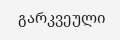გარკვეული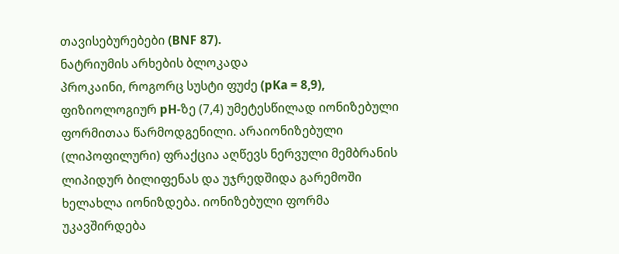თავისებურებები (BNF 87).
ნატრიუმის არხების ბლოკადა
პროკაინი, როგორც სუსტი ფუძე (pKa = 8,9), ფიზიოლოგიურ pH-ზე (7,4) უმეტესწილად იონიზებული ფორმითაა წარმოდგენილი. არაიონიზებული (ლიპოფილური) ფრაქცია აღწევს ნერვული მემბრანის ლიპიდურ ბილიფენას და უჯრედშიდა გარემოში ხელახლა იონიზდება. იონიზებული ფორმა უკავშირდება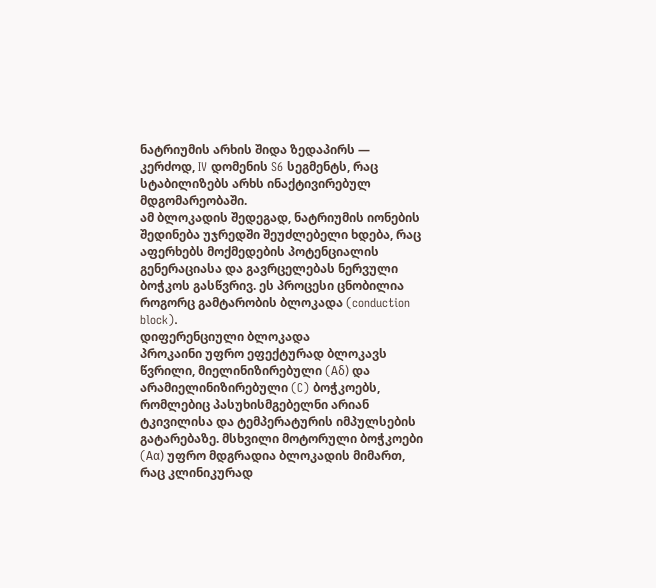ნატრიუმის არხის შიდა ზედაპირს — კერძოდ, IV დომენის S6 სეგმენტს, რაც სტაბილიზებს არხს ინაქტივირებულ მდგომარეობაში.
ამ ბლოკადის შედეგად, ნატრიუმის იონების შედინება უჯრედში შეუძლებელი ხდება, რაც აფერხებს მოქმედების პოტენციალის გენერაციასა და გავრცელებას ნერვული ბოჭკოს გასწვრივ. ეს პროცესი ცნობილია როგორც გამტარობის ბლოკადა (conduction block).
დიფერენციული ბლოკადა
პროკაინი უფრო ეფექტურად ბლოკავს წვრილი, მიელინიზირებული (Aδ) და არამიელინიზირებული (C) ბოჭკოებს, რომლებიც პასუხისმგებელნი არიან ტკივილისა და ტემპერატურის იმპულსების გატარებაზე. მსხვილი მოტორული ბოჭკოები (Aα) უფრო მდგრადია ბლოკადის მიმართ, რაც კლინიკურად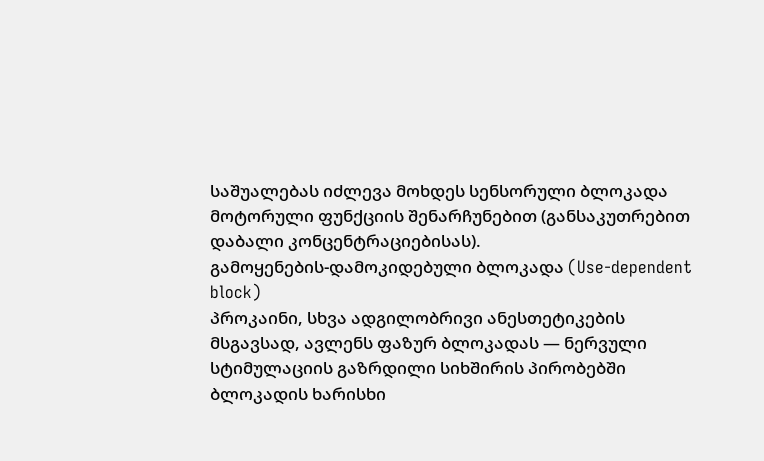საშუალებას იძლევა მოხდეს სენსორული ბლოკადა მოტორული ფუნქციის შენარჩუნებით (განსაკუთრებით დაბალი კონცენტრაციებისას).
გამოყენების-დამოკიდებული ბლოკადა (Use-dependent block)
პროკაინი, სხვა ადგილობრივი ანესთეტიკების მსგავსად, ავლენს ფაზურ ბლოკადას — ნერვული სტიმულაციის გაზრდილი სიხშირის პირობებში ბლოკადის ხარისხი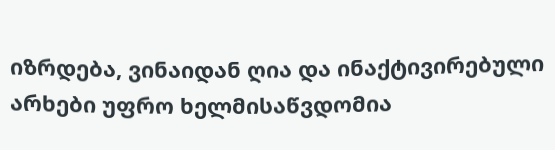იზრდება, ვინაიდან ღია და ინაქტივირებული არხები უფრო ხელმისაწვდომია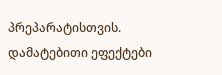პრეპარატისთვის.
დამატებითი ეფექტები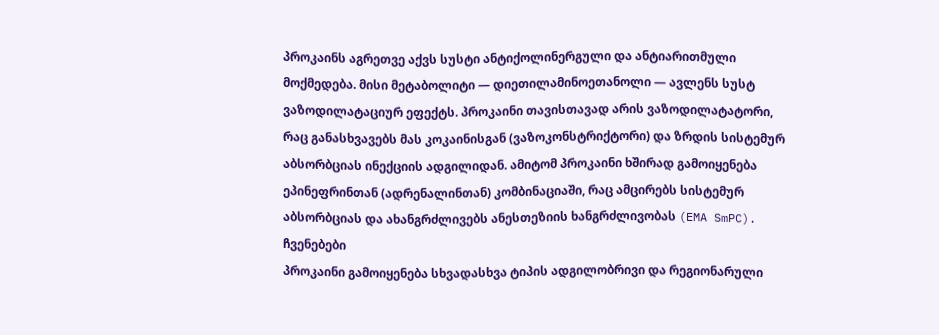პროკაინს აგრეთვე აქვს სუსტი ანტიქოლინერგული და ანტიარითმული მოქმედება. მისი მეტაბოლიტი — დიეთილამინოეთანოლი — ავლენს სუსტ ვაზოდილატაციურ ეფექტს. პროკაინი თავისთავად არის ვაზოდილატატორი, რაც განასხვავებს მას კოკაინისგან (ვაზოკონსტრიქტორი) და ზრდის სისტემურ აბსორბციას ინექციის ადგილიდან. ამიტომ პროკაინი ხშირად გამოიყენება ეპინეფრინთან (ადრენალინთან) კომბინაციაში, რაც ამცირებს სისტემურ აბსორბციას და ახანგრძლივებს ანესთეზიის ხანგრძლივობას (EMA SmPC).
ჩვენებები
პროკაინი გამოიყენება სხვადასხვა ტიპის ადგილობრივი და რეგიონარული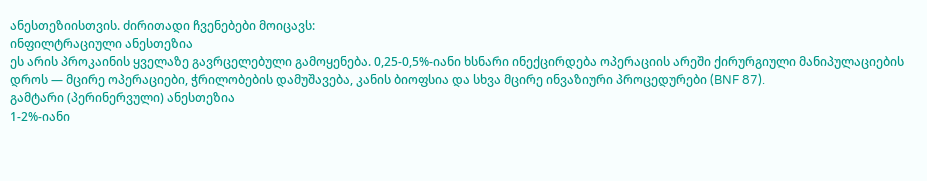ანესთეზიისთვის. ძირითადი ჩვენებები მოიცავს:
ინფილტრაციული ანესთეზია
ეს არის პროკაინის ყველაზე გავრცელებული გამოყენება. 0,25-0,5%-იანი ხსნარი ინექცირდება ოპერაციის არეში ქირურგიული მანიპულაციების დროს — მცირე ოპერაციები, ჭრილობების დამუშავება, კანის ბიოფსია და სხვა მცირე ინვაზიური პროცედურები (BNF 87).
გამტარი (პერინერვული) ანესთეზია
1-2%-იანი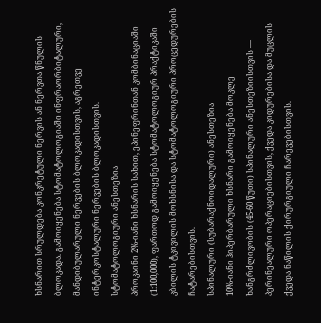ხსნარით სრულდება კონკრეტული ნერვის ან ნერვთა წნულის ბლოკადა. გამოიყენება სტომატოლოგიაში ინფრაორბიტალური, მანდიბულარული ნერვების ბლოკადისთვის, აგრეთვე ინტერკოსტალური ნერვების ბლოკადისთვის.
სტომატოლოგიური ანესთეზია
პროკაინი 2%-იანი ხსნარის სახით, ეპინეფრინთან კომბინაციაში (1:100,000), ფართოდ გამოიყენება სტომატოლოგიურ პრაქტიკაში კბილის ტკივილის მოხსნისა და სტომატოლოგიური პროცედურების ჩატარებისთვის.
სპინალური (სუბარაქნოიდალური) ანესთეზია
10%-იანი ჰიპერბარული ხსნარი გამოიყენება მოკლე ხანგრძლივობის (45-60 წუთი) სპინალური ანესთეზიისთვის — პერინეალური ოპერაციებისთვის, ქვედა კიდურებისა და მუცლის ქვედა ნაწილის ქირურგიული ჩარევებისთვის.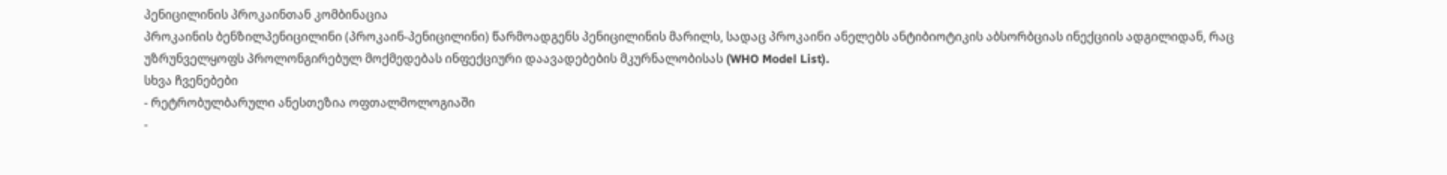პენიცილინის პროკაინთან კომბინაცია
პროკაინის ბენზილპენიცილინი (პროკაინ-პენიცილინი) წარმოადგენს პენიცილინის მარილს, სადაც პროკაინი ანელებს ანტიბიოტიკის აბსორბციას ინექციის ადგილიდან, რაც უზრუნველყოფს პროლონგირებულ მოქმედებას ინფექციური დაავადებების მკურნალობისას (WHO Model List).
სხვა ჩვენებები
- რეტრობულბარული ანესთეზია ოფთალმოლოგიაში
-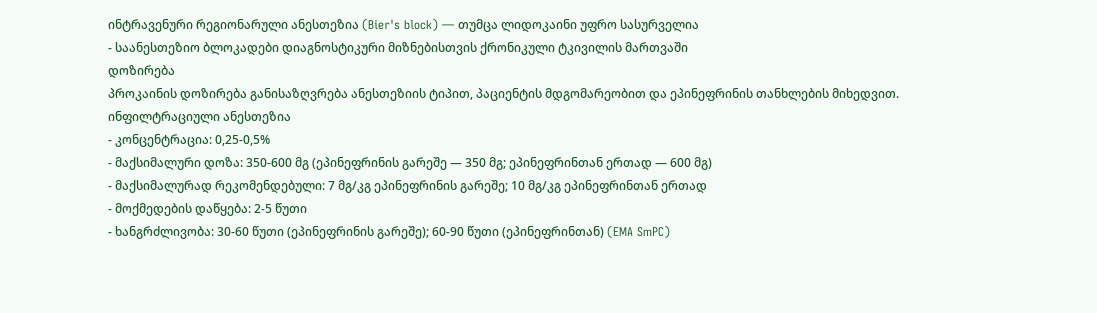ინტრავენური რეგიონარული ანესთეზია (Bier's block) — თუმცა ლიდოკაინი უფრო სასურველია
- საანესთეზიო ბლოკადები დიაგნოსტიკური მიზნებისთვის ქრონიკული ტკივილის მართვაში
დოზირება
პროკაინის დოზირება განისაზღვრება ანესთეზიის ტიპით, პაციენტის მდგომარეობით და ეპინეფრინის თანხლების მიხედვით.
ინფილტრაციული ანესთეზია
- კონცენტრაცია: 0,25-0,5%
- მაქსიმალური დოზა: 350-600 მგ (ეპინეფრინის გარეშე — 350 მგ; ეპინეფრინთან ერთად — 600 მგ)
- მაქსიმალურად რეკომენდებული: 7 მგ/კგ ეპინეფრინის გარეშე; 10 მგ/კგ ეპინეფრინთან ერთად
- მოქმედების დაწყება: 2-5 წუთი
- ხანგრძლივობა: 30-60 წუთი (ეპინეფრინის გარეშე); 60-90 წუთი (ეპინეფრინთან) (EMA SmPC)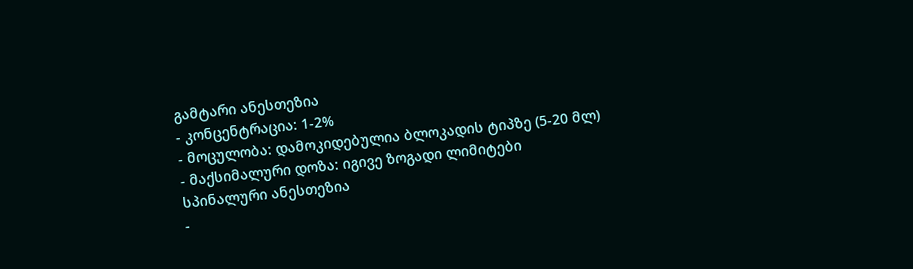გამტარი ანესთეზია
- კონცენტრაცია: 1-2%
- მოცულობა: დამოკიდებულია ბლოკადის ტიპზე (5-20 მლ)
- მაქსიმალური დოზა: იგივე ზოგადი ლიმიტები
სპინალური ანესთეზია
-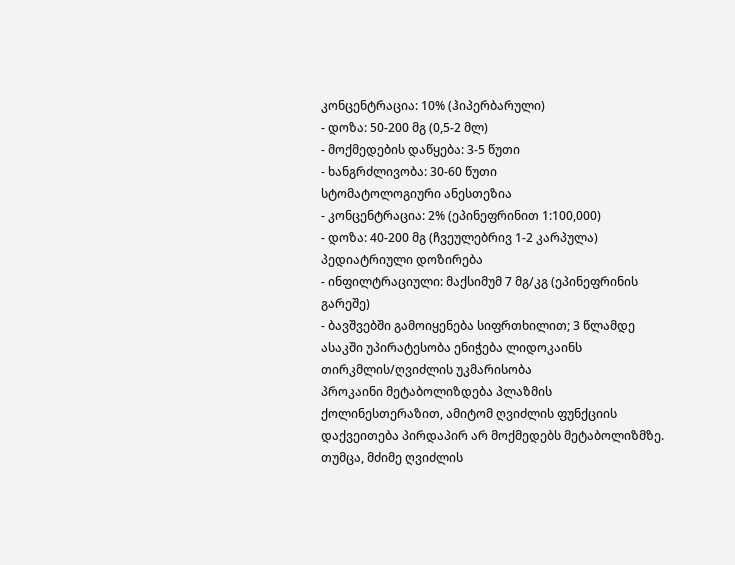კონცენტრაცია: 10% (ჰიპერბარული)
- დოზა: 50-200 მგ (0,5-2 მლ)
- მოქმედების დაწყება: 3-5 წუთი
- ხანგრძლივობა: 30-60 წუთი
სტომატოლოგიური ანესთეზია
- კონცენტრაცია: 2% (ეპინეფრინით 1:100,000)
- დოზა: 40-200 მგ (ჩვეულებრივ 1-2 კარპულა)
პედიატრიული დოზირება
- ინფილტრაციული: მაქსიმუმ 7 მგ/კგ (ეპინეფრინის გარეშე)
- ბავშვებში გამოიყენება სიფრთხილით; 3 წლამდე ასაკში უპირატესობა ენიჭება ლიდოკაინს
თირკმლის/ღვიძლის უკმარისობა
პროკაინი მეტაბოლიზდება პლაზმის ქოლინესთერაზით, ამიტომ ღვიძლის ფუნქციის დაქვეითება პირდაპირ არ მოქმედებს მეტაბოლიზმზე. თუმცა, მძიმე ღვიძლის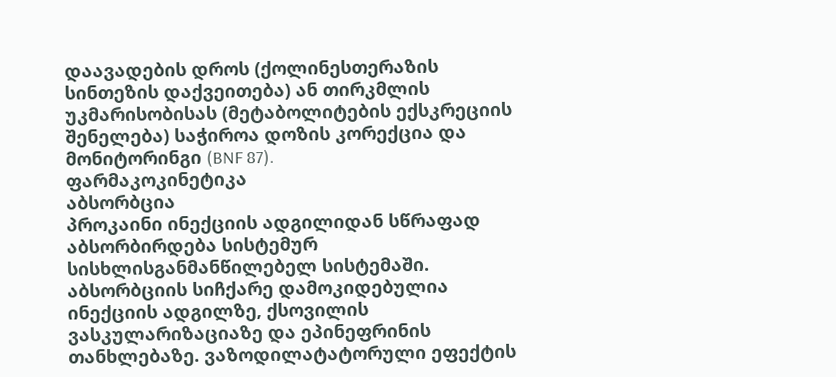დაავადების დროს (ქოლინესთერაზის სინთეზის დაქვეითება) ან თირკმლის უკმარისობისას (მეტაბოლიტების ექსკრეციის შენელება) საჭიროა დოზის კორექცია და მონიტორინგი (BNF 87).
ფარმაკოკინეტიკა
აბსორბცია
პროკაინი ინექციის ადგილიდან სწრაფად აბსორბირდება სისტემურ სისხლისგანმანწილებელ სისტემაში. აბსორბციის სიჩქარე დამოკიდებულია ინექციის ადგილზე, ქსოვილის ვასკულარიზაციაზე და ეპინეფრინის თანხლებაზე. ვაზოდილატატორული ეფექტის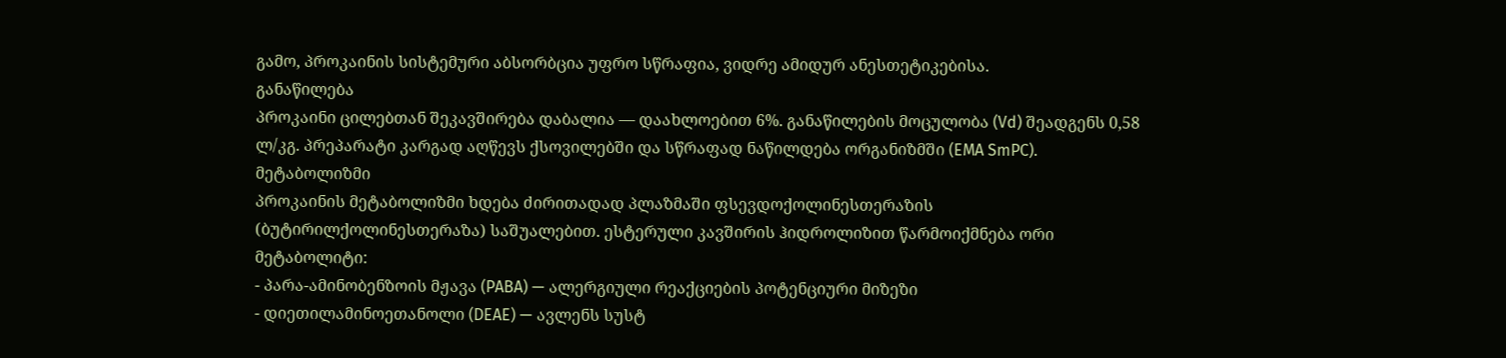გამო, პროკაინის სისტემური აბსორბცია უფრო სწრაფია, ვიდრე ამიდურ ანესთეტიკებისა.
განაწილება
პროკაინი ცილებთან შეკავშირება დაბალია — დაახლოებით 6%. განაწილების მოცულობა (Vd) შეადგენს 0,58 ლ/კგ. პრეპარატი კარგად აღწევს ქსოვილებში და სწრაფად ნაწილდება ორგანიზმში (EMA SmPC).
მეტაბოლიზმი
პროკაინის მეტაბოლიზმი ხდება ძირითადად პლაზმაში ფსევდოქოლინესთერაზის (ბუტირილქოლინესთერაზა) საშუალებით. ესტერული კავშირის ჰიდროლიზით წარმოიქმნება ორი მეტაბოლიტი:
- პარა-ამინობენზოის მჟავა (PABA) — ალერგიული რეაქციების პოტენციური მიზეზი
- დიეთილამინოეთანოლი (DEAE) — ავლენს სუსტ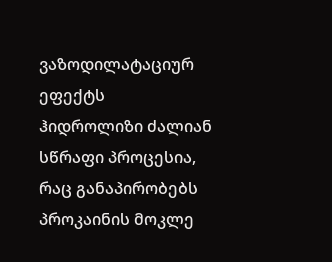ვაზოდილატაციურ ეფექტს
ჰიდროლიზი ძალიან სწრაფი პროცესია, რაც განაპირობებს პროკაინის მოკლე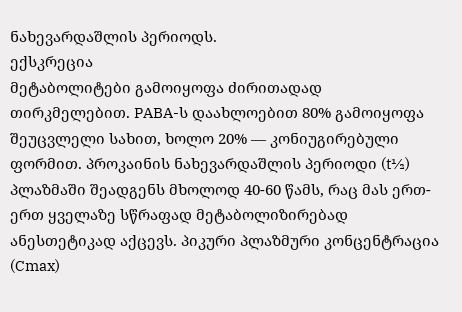ნახევარდაშლის პერიოდს.
ექსკრეცია
მეტაბოლიტები გამოიყოფა ძირითადად თირკმელებით. PABA-ს დაახლოებით 80% გამოიყოფა შეუცვლელი სახით, ხოლო 20% — კონიუგირებული ფორმით. პროკაინის ნახევარდაშლის პერიოდი (t½) პლაზმაში შეადგენს მხოლოდ 40-60 წამს, რაც მას ერთ-ერთ ყველაზე სწრაფად მეტაბოლიზირებად ანესთეტიკად აქცევს. პიკური პლაზმური კონცენტრაცია (Cmax)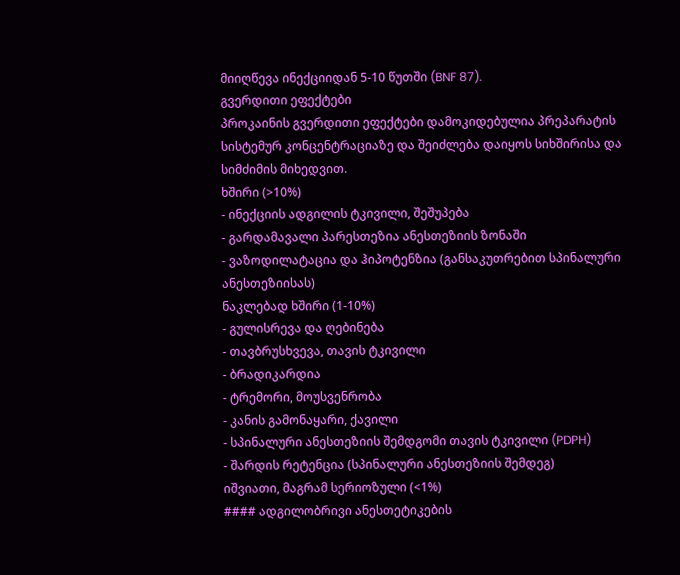მიიღწევა ინექციიდან 5-10 წუთში (BNF 87).
გვერდითი ეფექტები
პროკაინის გვერდითი ეფექტები დამოკიდებულია პრეპარატის სისტემურ კონცენტრაციაზე და შეიძლება დაიყოს სიხშირისა და სიმძიმის მიხედვით.
ხშირი (>10%)
- ინექციის ადგილის ტკივილი, შეშუპება
- გარდამავალი პარესთეზია ანესთეზიის ზონაში
- ვაზოდილატაცია და ჰიპოტენზია (განსაკუთრებით სპინალური ანესთეზიისას)
ნაკლებად ხშირი (1-10%)
- გულისრევა და ღებინება
- თავბრუსხვევა, თავის ტკივილი
- ბრადიკარდია
- ტრემორი, მოუსვენრობა
- კანის გამონაყარი, ქავილი
- სპინალური ანესთეზიის შემდგომი თავის ტკივილი (PDPH)
- შარდის რეტენცია (სპინალური ანესთეზიის შემდეგ)
იშვიათი, მაგრამ სერიოზული (<1%)
#### ადგილობრივი ანესთეტიკების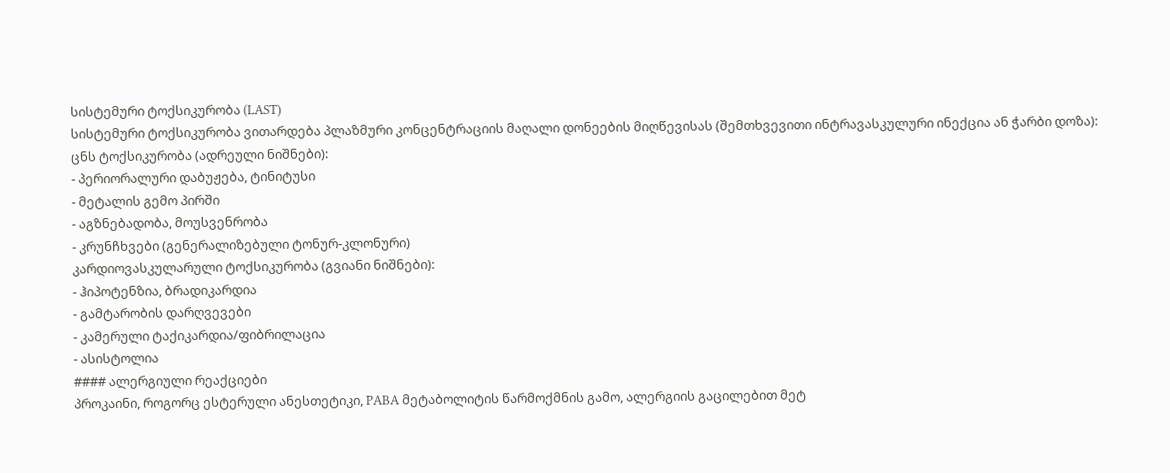სისტემური ტოქსიკურობა (LAST)
სისტემური ტოქსიკურობა ვითარდება პლაზმური კონცენტრაციის მაღალი დონეების მიღწევისას (შემთხვევითი ინტრავასკულური ინექცია ან ჭარბი დოზა):
ცნს ტოქსიკურობა (ადრეული ნიშნები):
- პერიორალური დაბუჟება, ტინიტუსი
- მეტალის გემო პირში
- აგზნებადობა, მოუსვენრობა
- კრუნჩხვები (გენერალიზებული ტონურ-კლონური)
კარდიოვასკულარული ტოქსიკურობა (გვიანი ნიშნები):
- ჰიპოტენზია, ბრადიკარდია
- გამტარობის დარღვევები
- კამერული ტაქიკარდია/ფიბრილაცია
- ასისტოლია
#### ალერგიული რეაქციები
პროკაინი, როგორც ესტერული ანესთეტიკი, PABA მეტაბოლიტის წარმოქმნის გამო, ალერგიის გაცილებით მეტ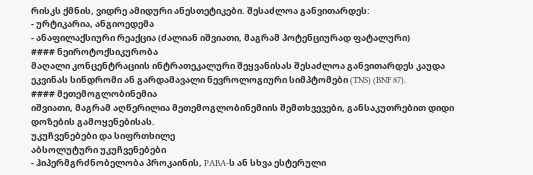რისკს ქმნის, ვიდრე ამიდური ანესთეტიკები. შესაძლოა განვითარდეს:
- ურტიკარია, ანგიოედემა
- ანაფილაქსიური რეაქცია (ძალიან იშვიათი, მაგრამ პოტენციურად ფატალური)
#### ნეიროტოქსიკურობა
მაღალი კონცენტრაციის ინტრათეკალური შეყვანისას შესაძლოა განვითარდეს კაუდა ეკვინას სინდრომი ან გარდამავალი ნევროლოგიური სიმპტომები (TNS) (BNF 87).
#### მეთემოგლობინემია
იშვიათი, მაგრამ აღწერილია მეთემოგლობინემიის შემთხვევები, განსაკუთრებით დიდი დოზების გამოყენებისას.
უკუჩვენებები და სიფრთხილე
აბსოლუტური უკუჩვენებები
- ჰიპერმგრძნობელობა პროკაინის, PABA-ს ან სხვა ესტერული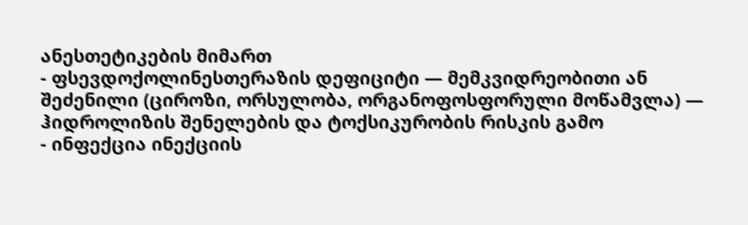ანესთეტიკების მიმართ
- ფსევდოქოლინესთერაზის დეფიციტი — მემკვიდრეობითი ან შეძენილი (ციროზი, ორსულობა, ორგანოფოსფორული მოწამვლა) — ჰიდროლიზის შენელების და ტოქსიკურობის რისკის გამო
- ინფექცია ინექციის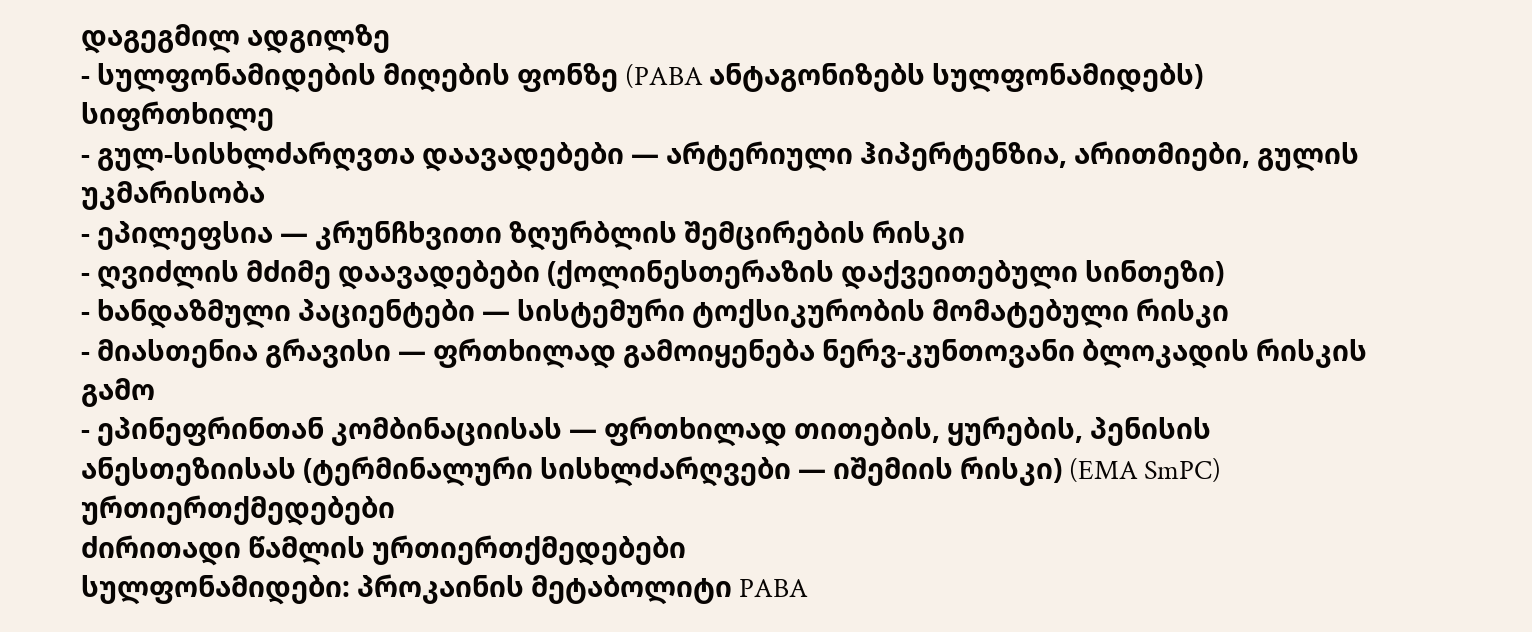დაგეგმილ ადგილზე
- სულფონამიდების მიღების ფონზე (PABA ანტაგონიზებს სულფონამიდებს)
სიფრთხილე
- გულ-სისხლძარღვთა დაავადებები — არტერიული ჰიპერტენზია, არითმიები, გულის უკმარისობა
- ეპილეფსია — კრუნჩხვითი ზღურბლის შემცირების რისკი
- ღვიძლის მძიმე დაავადებები (ქოლინესთერაზის დაქვეითებული სინთეზი)
- ხანდაზმული პაციენტები — სისტემური ტოქსიკურობის მომატებული რისკი
- მიასთენია გრავისი — ფრთხილად გამოიყენება ნერვ-კუნთოვანი ბლოკადის რისკის გამო
- ეპინეფრინთან კომბინაციისას — ფრთხილად თითების, ყურების, პენისის ანესთეზიისას (ტერმინალური სისხლძარღვები — იშემიის რისკი) (EMA SmPC)
ურთიერთქმედებები
ძირითადი წამლის ურთიერთქმედებები
სულფონამიდები: პროკაინის მეტაბოლიტი PABA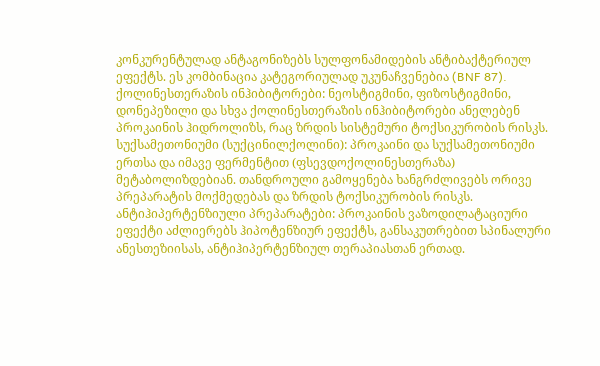კონკურენტულად ანტაგონიზებს სულფონამიდების ანტიბაქტერიულ ეფექტს. ეს კომბინაცია კატეგორიულად უკუნაჩვენებია (BNF 87).
ქოლინესთერაზის ინჰიბიტორები: ნეოსტიგმინი, ფიზოსტიგმინი, დონეპეზილი და სხვა ქოლინესთერაზის ინჰიბიტორები ანელებენ პროკაინის ჰიდროლიზს, რაც ზრდის სისტემური ტოქსიკურობის რისკს.
სუქსამეთონიუმი (სუქცინილქოლინი): პროკაინი და სუქსამეთონიუმი ერთსა და იმავე ფერმენტით (ფსევდოქოლინესთერაზა) მეტაბოლიზდებიან. თანდროული გამოყენება ხანგრძლივებს ორივე პრეპარატის მოქმედებას და ზრდის ტოქსიკურობის რისკს.
ანტიჰიპერტენზიული პრეპარატები: პროკაინის ვაზოდილატაციური ეფექტი აძლიერებს ჰიპოტენზიურ ეფექტს, განსაკუთრებით სპინალური ანესთეზიისას, ანტიჰიპერტენზიულ თერაპიასთან ერთად.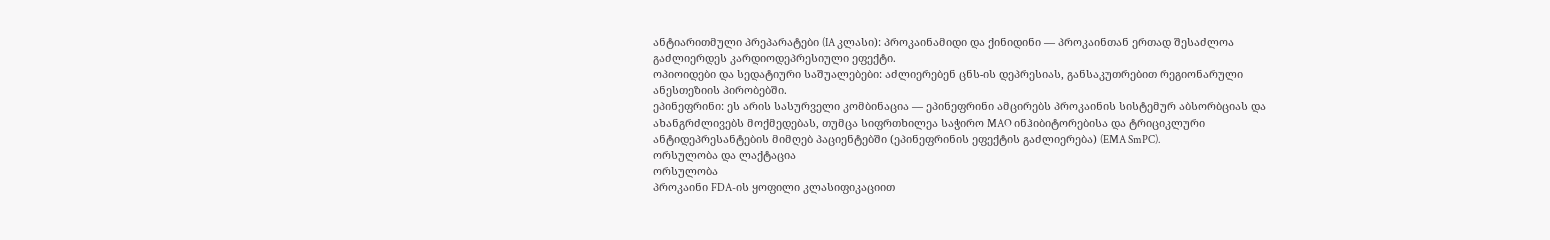ანტიარითმული პრეპარატები (IA კლასი): პროკაინამიდი და ქინიდინი — პროკაინთან ერთად შესაძლოა გაძლიერდეს კარდიოდეპრესიული ეფექტი.
ოპიოიდები და სედატიური საშუალებები: აძლიერებენ ცნს-ის დეპრესიას, განსაკუთრებით რეგიონარული ანესთეზიის პირობებში.
ეპინეფრინი: ეს არის სასურველი კომბინაცია — ეპინეფრინი ამცირებს პროკაინის სისტემურ აბსორბციას და ახანგრძლივებს მოქმედებას, თუმცა სიფრთხილეა საჭირო MAO ინჰიბიტორებისა და ტრიციკლური ანტიდეპრესანტების მიმღებ პაციენტებში (ეპინეფრინის ეფექტის გაძლიერება) (EMA SmPC).
ორსულობა და ლაქტაცია
ორსულობა
პროკაინი FDA-ის ყოფილი კლასიფიკაციით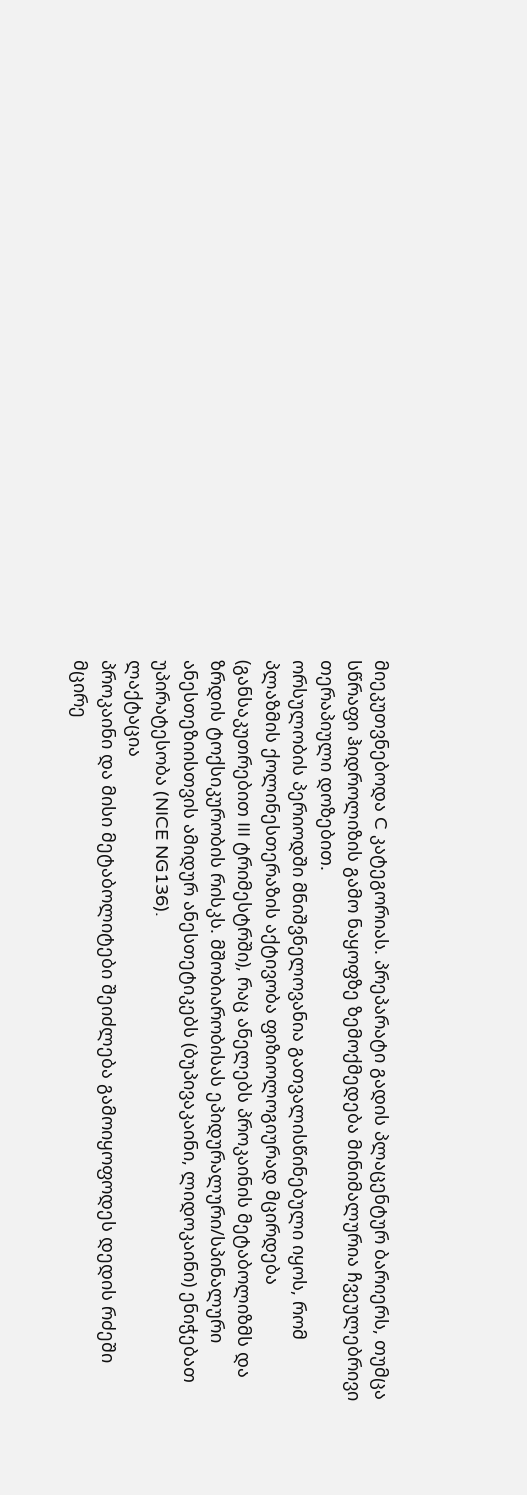მიეკუთვნებოდა C კატეგორიას. პრეპარატი გადის პლაცენტურ ბარიერს, თუმცა სწრაფი ჰიდროლიზის გამო ნაყოფზე ზემოქმედება მინიმალურია ჩვეულებრივი თერაპიული დოზებით.
ორსულობის პერიოდში მნიშვნელოვანია გათვალისწინებული იყოს, რომ პლაზმის ქოლინესთერაზის აქტივობა ფიზიოლოგიურად მცირდება (განსაკუთრებით III ტრიმესტრში), რაც ანელებს პროკაინის მეტაბოლიზმს და ზრდის ტოქსიკურობის რისკს. მშობიარობისას ეპიდურალური/სპინალური ანესთეზიისთვის ამიდურ ანესთეტიკებს (ბუპივაკაინი, ლიდოკაინი) ენიჭებათ უპირატესობა (NICE NG136).
ლაქტაცია
პროკაინი და მისი მეტაბოლიტები შეიძლება გამოიყოფოდეს დედის რძეში მცირე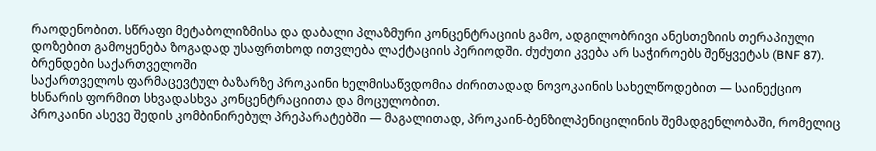რაოდენობით. სწრაფი მეტაბოლიზმისა და დაბალი პლაზმური კონცენტრაციის გამო, ადგილობრივი ანესთეზიის თერაპიული დოზებით გამოყენება ზოგადად უსაფრთხოდ ითვლება ლაქტაციის პერიოდში. ძუძუთი კვება არ საჭიროებს შეწყვეტას (BNF 87).
ბრენდები საქართველოში
საქართველოს ფარმაცევტულ ბაზარზე პროკაინი ხელმისაწვდომია ძირითადად ნოვოკაინის სახელწოდებით — საინექციო ხსნარის ფორმით სხვადასხვა კონცენტრაციითა და მოცულობით.
პროკაინი ასევე შედის კომბინირებულ პრეპარატებში — მაგალითად, პროკაინ-ბენზილპენიცილინის შემადგენლობაში, რომელიც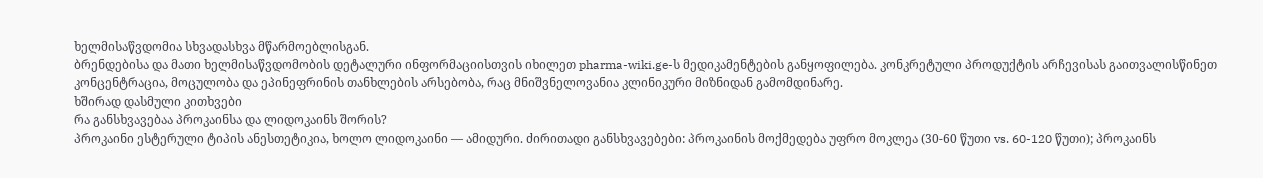ხელმისაწვდომია სხვადასხვა მწარმოებლისგან.
ბრენდებისა და მათი ხელმისაწვდომობის დეტალური ინფორმაციისთვის იხილეთ pharma-wiki.ge-ს მედიკამენტების განყოფილება. კონკრეტული პროდუქტის არჩევისას გაითვალისწინეთ კონცენტრაცია, მოცულობა და ეპინეფრინის თანხლების არსებობა, რაც მნიშვნელოვანია კლინიკური მიზნიდან გამომდინარე.
ხშირად დასმული კითხვები
რა განსხვავებაა პროკაინსა და ლიდოკაინს შორის?
პროკაინი ესტერული ტიპის ანესთეტიკია, ხოლო ლიდოკაინი — ამიდური. ძირითადი განსხვავებები: პროკაინის მოქმედება უფრო მოკლეა (30-60 წუთი vs. 60-120 წუთი); პროკაინს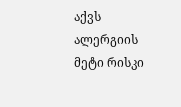აქვს ალერგიის მეტი რისკი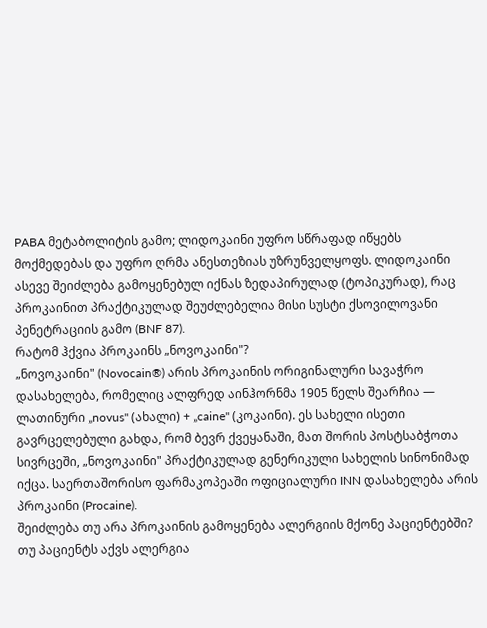PABA მეტაბოლიტის გამო; ლიდოკაინი უფრო სწრაფად იწყებს მოქმედებას და უფრო ღრმა ანესთეზიას უზრუნველყოფს. ლიდოკაინი ასევე შეიძლება გამოყენებულ იქნას ზედაპირულად (ტოპიკურად), რაც პროკაინით პრაქტიკულად შეუძლებელია მისი სუსტი ქსოვილოვანი პენეტრაციის გამო (BNF 87).
რატომ ჰქვია პროკაინს „ნოვოკაინი"?
„ნოვოკაინი" (Novocain®) არის პროკაინის ორიგინალური სავაჭრო დასახელება, რომელიც ალფრედ აინჰორნმა 1905 წელს შეარჩია — ლათინური „novus" (ახალი) + „caine" (კოკაინი). ეს სახელი ისეთი გავრცელებული გახდა, რომ ბევრ ქვეყანაში, მათ შორის პოსტსაბჭოთა სივრცეში, „ნოვოკაინი" პრაქტიკულად გენერიკული სახელის სინონიმად იქცა. საერთაშორისო ფარმაკოპეაში ოფიციალური INN დასახელება არის პროკაინი (Procaine).
შეიძლება თუ არა პროკაინის გამოყენება ალერგიის მქონე პაციენტებში?
თუ პაციენტს აქვს ალერგია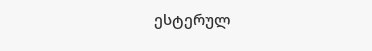ესტერულ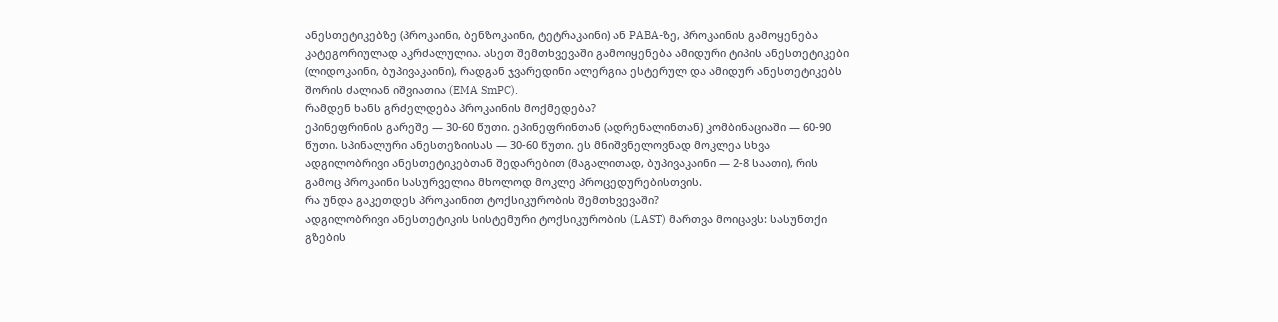ანესთეტიკებზე (პროკაინი, ბენზოკაინი, ტეტრაკაინი) ან PABA-ზე, პროკაინის გამოყენება კატეგორიულად აკრძალულია. ასეთ შემთხვევაში გამოიყენება ამიდური ტიპის ანესთეტიკები (ლიდოკაინი, ბუპივაკაინი), რადგან ჯვარედინი ალერგია ესტერულ და ამიდურ ანესთეტიკებს შორის ძალიან იშვიათია (EMA SmPC).
რამდენ ხანს გრძელდება პროკაინის მოქმედება?
ეპინეფრინის გარეშე — 30-60 წუთი. ეპინეფრინთან (ადრენალინთან) კომბინაციაში — 60-90 წუთი. სპინალური ანესთეზიისას — 30-60 წუთი. ეს მნიშვნელოვნად მოკლეა სხვა ადგილობრივი ანესთეტიკებთან შედარებით (მაგალითად, ბუპივაკაინი — 2-8 საათი), რის გამოც პროკაინი სასურველია მხოლოდ მოკლე პროცედურებისთვის.
რა უნდა გაკეთდეს პროკაინით ტოქსიკურობის შემთხვევაში?
ადგილობრივი ანესთეტიკის სისტემური ტოქსიკურობის (LAST) მართვა მოიცავს: სასუნთქი გზების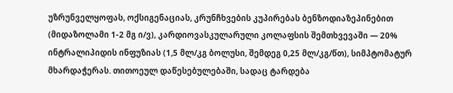უზრუნველყოფას, ოქსიგენაციას, კრუნჩხვების კუპირებას ბენზოდიაზეპინებით (მიდაზოლამი 1-2 მგ ი/ვ), კარდიოვასკულარული კოლაფსის შემთხვევაში — 20% ინტრალიპიდის ინფუზიას (1,5 მლ/კგ ბოლუსი, შემდეგ 0,25 მლ/კგ/წთ), სიმპტომატურ მხარდაჭერას. თითოეულ დაწესებულებაში, სადაც ტარდება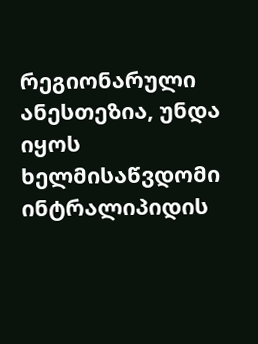რეგიონარული ანესთეზია, უნდა იყოს ხელმისაწვდომი ინტრალიპიდის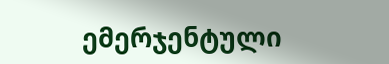ემერჯენტული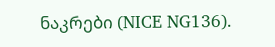ნაკრები (NICE NG136).